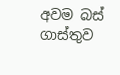අවම බස් ගාස්තුව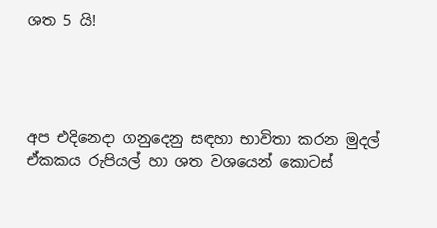ශත 5 යි!




අප එදිනෙදා ගනුදෙනු සඳහා භාවිතා කරන මුදල් ඒකකය රුපියල් හා ශත වශයෙන් කොටස්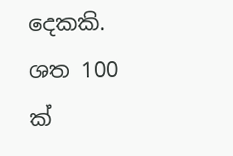දෙකකි. ශත 100 ක්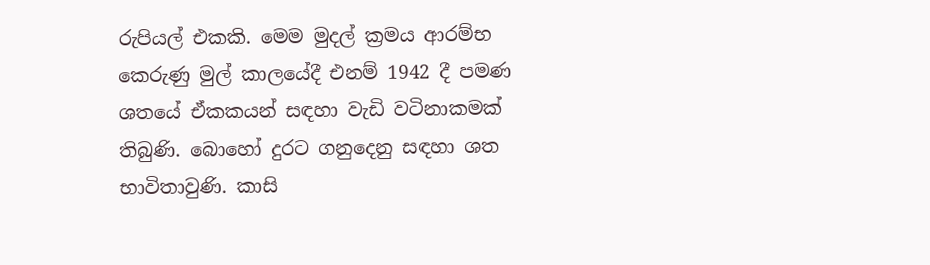රුපියල් එකකි. මෙම මුදල් ක්‍රමය ආරම්භ කෙරුණු මුල් කාලයේදී එනම් 1942 දී පමණ ශතයේ ඒකකයන් සඳහා වැඩි වටිනාකමක් තිබුණි. බොහෝ දුරට ගනුදෙනු සඳහා ශත භාවිතාවුණි. කාසි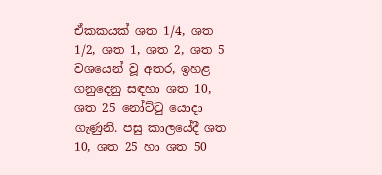ඒකකයක් ශත 1/4, ශත 1/2, ශත 1, ශත 2, ශත 5 වශයෙන් වූ අතර, ඉහළ ගනුදෙනු සඳහා ශත 10, ශත 25 නෝට්ටු යොදා ගැණුනි. පසු කාලයේදී ශත 10, ශත 25 හා ශත 50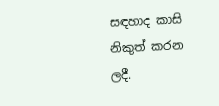සඳහාද කාසි නිකුත් කරන ලදී.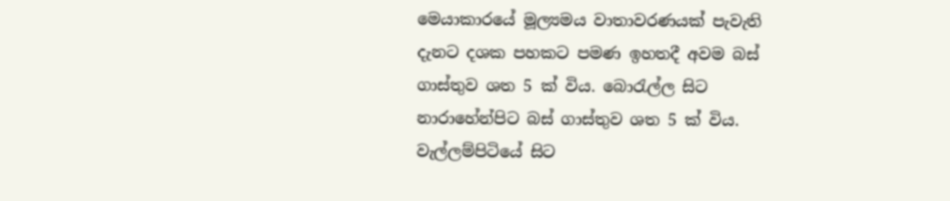මෙයාකාරයේ මූල්‍යමය වාතාවරණයක් පැවැති දැනට දශක පහකට පමණ ඉහතදී අවම බස් ගාස්තුව ශත 5 ක් විය. බොරැල්ල සිට නාරාහේන්පිට බස් ගාස්තුව ශත 5 ක් විය. වැල්ලම්පිටියේ සිට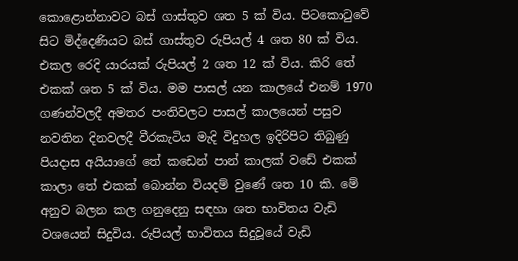කොළොන්නාවට බස් ගාස්තුව ශත 5 ක් විය. පිටකොටුවේ සිට මිද්දෙණියට බස් ගාස්තුව රුපියල් 4 ශත 80 ක් විය. එකල රෙදි යාරයක් රුපියල් 2 ශත 12 ක් විය. කිරි තේ එකක් ශත 5 ක් විය. මම පාසල් යන කාලයේ එනම් 1970 ගණන්වලදී අමතර පංතිවලට පාසල් කාලයෙන් පසුව නවතින දිනවලදී වීරකැටිය මැදි විදුහල ඉදිරිපිට තිබුණු පියදාස අයියාගේ තේ කඩෙන් පාන් කාලක් වඩේ එකක් කාලා තේ එකක් බොන්න වියදම් වුණේ ශත 10 කි. මේ අනුව බලන කල ගනුදෙනු සඳහා ශත භාවිතය වැඩි වශයෙන් සිදුවිය. රුපියල් භාවිතය සිදුවූයේ වැඩි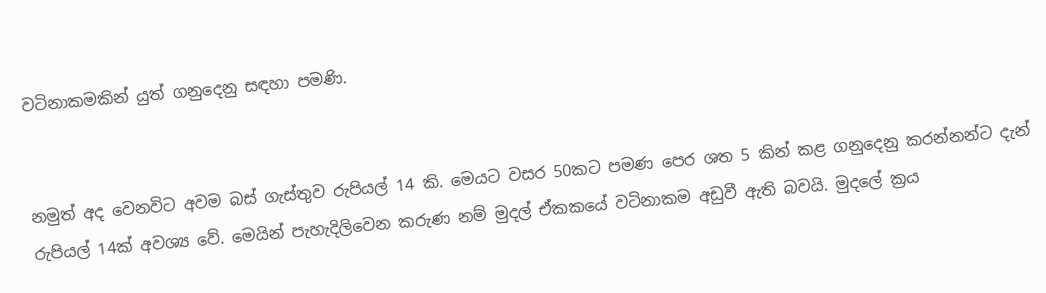වටිනාකමකින් යුත් ගනුදෙනු සඳහා පමණි.


නමුත් අද වෙනවිට අවම බස් ගැස්තුව රුපියල් 14 කි. මෙයට වසර 50කට පමණ පෙර ශත 5 කින් කළ ගනුදෙනු කරන්නන්ට දැන් රුපියල් 14ක් අවශ්‍ය වේ. මෙයින් පැහැදිලිවෙන කරුණ නම් මුදල් ඒකකයේ වටිනාකම අඩුවී ඇති බවයි. මුදලේ ක්‍රය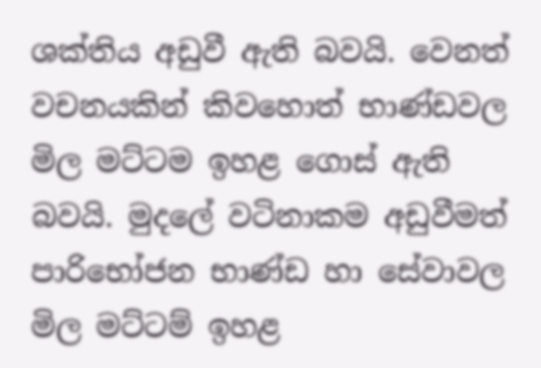ශක්තිය අඩුවී ඇති බවයි. වෙනත් වචනයකින් කිවහොත් භාණ්ඩවල මිල මට්ටම ඉහළ ගොස් ඇති බවයි. මුදලේ වටිනාකම අඩුවීමත් පාරිභෝජන භාණ්ඩ හා සේවාවල මිල මට්ටම් ඉහළ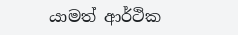යාමත් ආර්ථික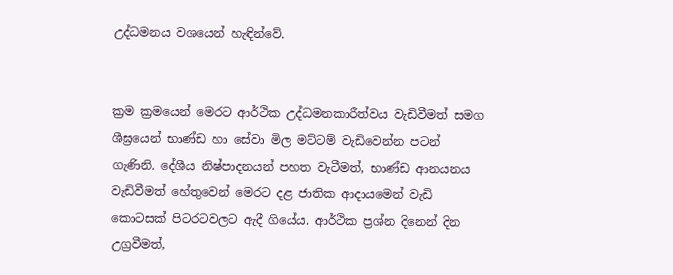උද්ධමනය වශයෙන් හැඳින්වේ.


ක්‍රම ක්‍රමයෙන් මෙරට ආර්ථික උද්ධමනකාරීත්වය වැඩිවීමත් සමග ශීඝ්‍රයෙන් භාණ්ඩ හා සේවා මිල මට්ටම් වැඩිවෙන්න පටන් ගැණිනි. දේශීය නිෂ්පාදනයන් පහත වැටීමත්, භාණ්ඩ ආනයනය වැඩිවීමත් හේතුවෙන් මෙරට දළ ජාතික ආදායමෙන් වැඩි කොටසක් පිටරටවලට ඇදී ගියේය. ආර්ථික ප්‍රශ්න දිනෙන් දින උග්‍රවීමත්,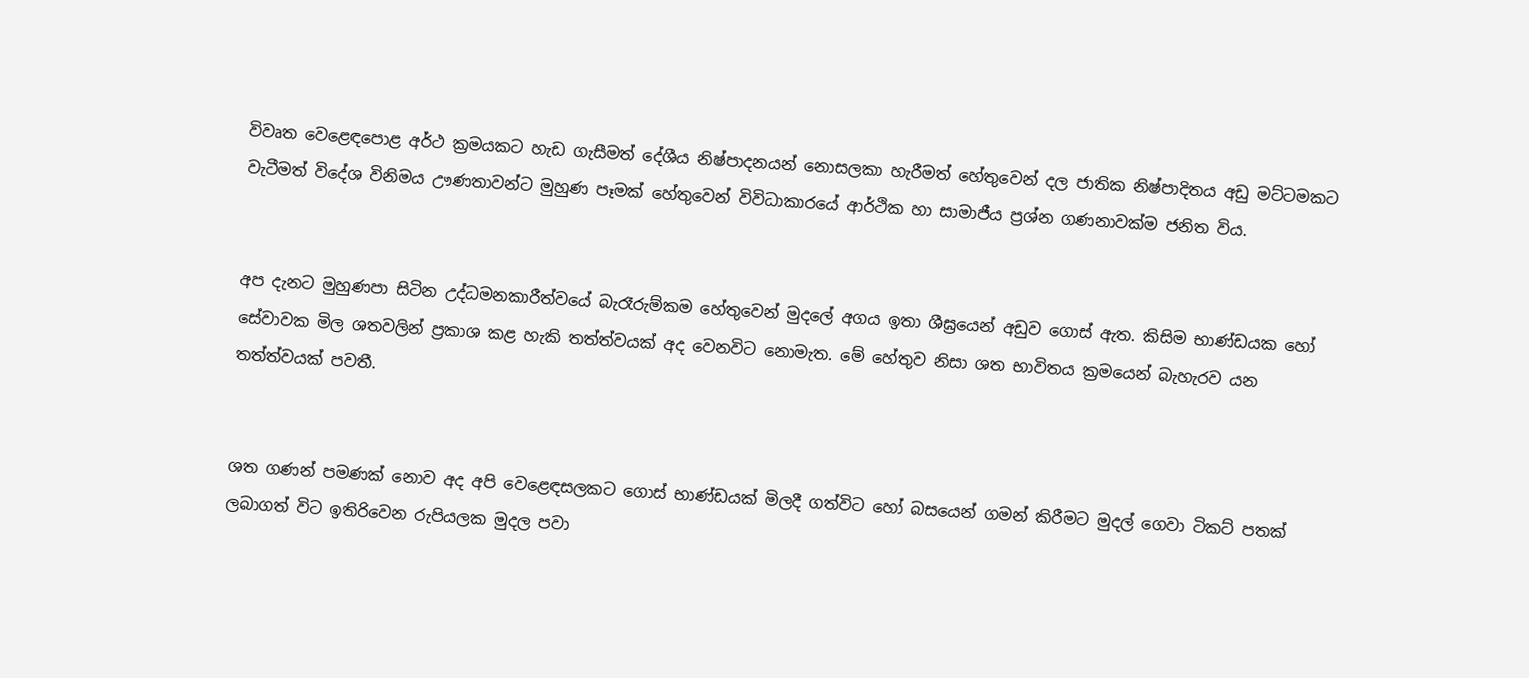විවෘත වෙළෙඳපොළ අර්ථ ක්‍රමයකට හැඩ ගැසීමත් දේශීය නිෂ්පාදනයන් නොසලකා හැරීමත් හේතුවෙන් දල ජාතික නිෂ්පාදිතය අඩු මට්ටමකට වැටීමත් විදේශ විනිමය ඌණතාවන්ට මුහුණ පෑමක් හේතුවෙන් විවිධාකාරයේ ආර්ථික හා සාමාජීය ප්‍රශ්න ගණනාවක්ම ජනිත විය.


අප දැනට මුහුණපා සිටින උද්ධමනකාරීත්වයේ බැරෑරුම්කම හේතුවෙන් මුදලේ අගය ඉතා ශීඝ්‍රයෙන් අඩුව ගොස් ඇත. කිසිම භාණ්ඩයක හෝ සේවාවක මිල ශතවලින් ප්‍රකාශ කළ හැකි තත්ත්වයක් අද වෙනවිට නොමැත. මේ හේතුව නිසා ශත භාවිතය ක්‍රමයෙන් බැහැරව යන තත්ත්වයක් පවතී.


ශත ගණන් පමණක් නොව අද අපි වෙළෙඳසලකට ගොස් භාණ්ඩයක් මිලදී ගත්විට හෝ බසයෙන් ගමන් කිරීමට මුදල් ගෙවා ටිකට් පතක් ලබාගත් විට ඉතිරිවෙන රුපියලක මුදල පවා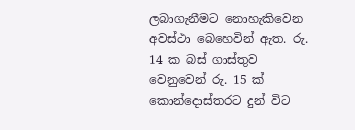ලබාගැනීමට නොහැකිවෙන අවස්ථා බෙහෙවින් ඇත. රු. 14 ක බස් ගාස්තුව වෙනුවෙන් රු. 15 ක් කොන්දොස්තරට දුන් විට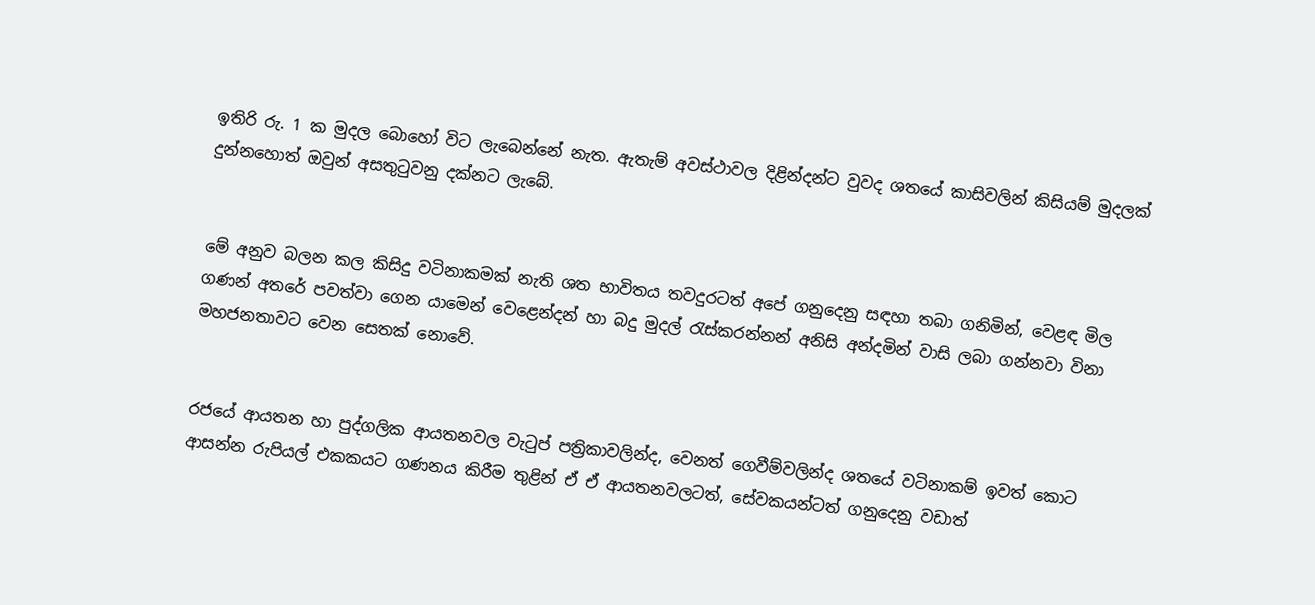ඉතිරි රු. 1 ක මුදල බොහෝ විට ලැබෙන්නේ නැත. ඇතැම් අවස්ථාවල දිළින්දන්ට වුවද ශතයේ කාසිවලින් කිසියම් මුදලක් දුන්නහොත් ඔවුන් අසතුටුවනු දක්නට ලැබේ.


මේ අනුව බලන කල කිසිදු වටිනාකමක් නැති ශත භාවිතය තවදුරටත් අපේ ගනුදෙනු සඳහා තබා ගනිමින්, වෙළඳ මිල ගණන් අතරේ පවත්වා ගෙන යාමෙන් වෙළෙන්දන් හා බදු මුදල් රැස්කරන්නන් අනිසි අන්දමින් වාසි ලබා ගන්නවා විනා මහජනතාවට වෙන සෙතක් නොවේ.


රජයේ ආයතන හා පුද්ගලික ආයතනවල වැටුප් පත්‍රිකාවලින්ද, වෙනත් ගෙවීම්වලින්ද ශතයේ වටිනාකම් ඉවත් කොට ආසන්න රුපියල් එකකයට ගණනය කිරීම තුළින් ඒ ඒ ආයතනවලටත්, සේවකයන්ටත් ගනුදෙනු වඩාත්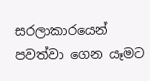සරලාකාරයෙන් පවත්වා ගෙන යෑමට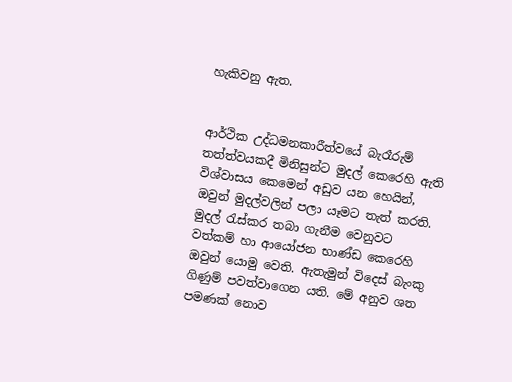හැකිවනු ඇත.


ආර්ථික උද්ධමනකාරීත්වයේ බැරෑරුම් තත්ත්වයකදී මිනිසුන්ට මුදල් කෙරෙහි ඇති විශ්වාසය කෙමෙන් අඩුව යන හෙයින්, ඔවුන් මුදල්වලින් පලා යෑමට තැත් කරති. මුදල් රැස්කර තබා ගැනීම වෙනුවට වත්කම් හා ආයෝජන භාණ්ඩ කෙරෙහි ඔවුන් යොමු වෙති. ඇතැමුන් විදෙස් බැංකු ගිණුම් පවත්වාගෙන යති. මේ අනුව ශත පමණක් නොව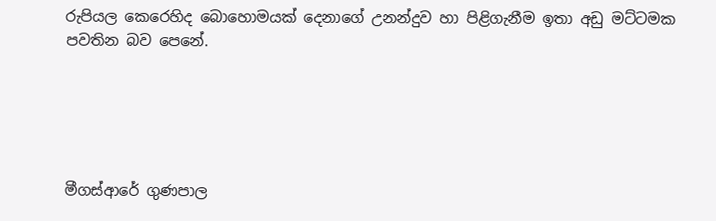රුපියල කෙරෙහිද බොහොමයක් දෙනාගේ උනන්දුව හා පිළිගැනීම ඉතා අඩු මට්ටමක පවතින බව පෙනේ.





මීගස්ආරේ ගුණපාල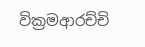වික්‍රමආරච්චි